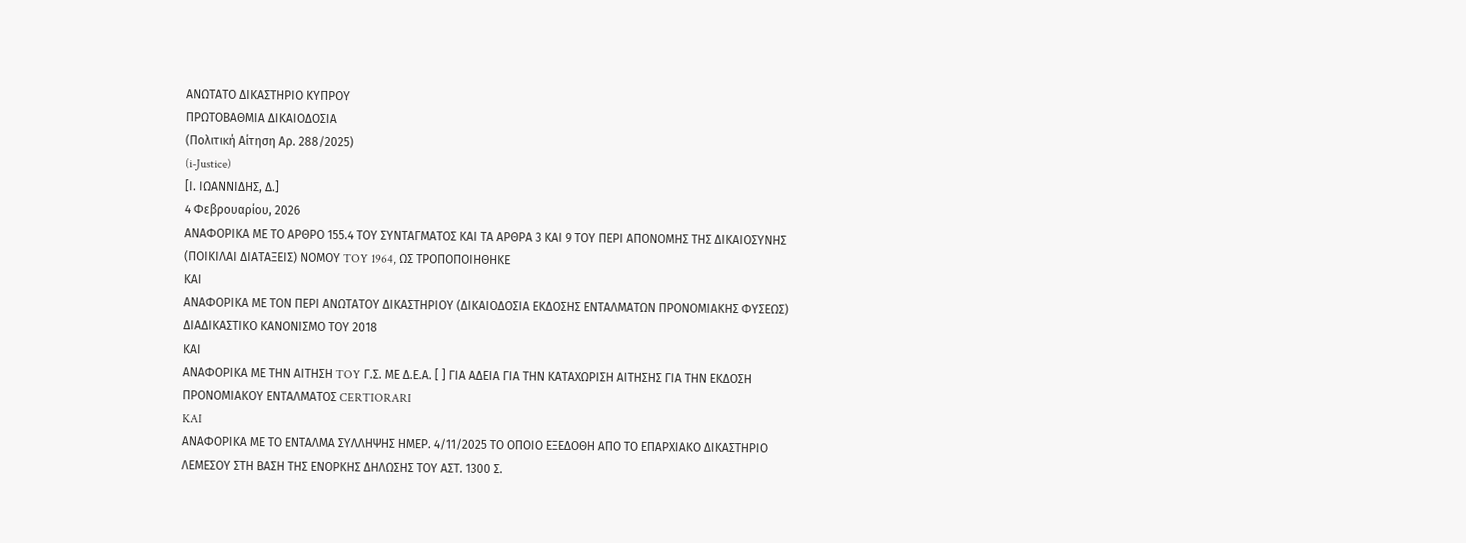ΑΝΩΤΑΤΟ ΔΙΚΑΣΤΗΡΙΟ ΚΥΠΡΟΥ
ΠΡΩΤΟΒΑΘΜΙΑ ΔΙΚΑΙΟΔΟΣΙΑ
(Πολιτική Αίτηση Αρ. 288/2025)
(i-Justice)
[Ι. ΙΩΑΝΝΙΔΗΣ, Δ.]
4 Φεβρουαρίου, 2026
ΑΝΑΦΟΡΙΚΑ ΜΕ ΤΟ ΑΡΘΡΟ 155.4 ΤΟΥ ΣΥΝΤΑΓΜΑΤΟΣ ΚΑΙ ΤΑ ΑΡΘΡΑ 3 ΚΑΙ 9 ΤΟΥ ΠΕΡΙ ΑΠΟΝΟΜΗΣ ΤΗΣ ΔΙΚΑΙΟΣΥΝΗΣ (ΠΟΙΚΙΛΑΙ ΔΙΑΤΑΞΕΙΣ) ΝΟΜΟΥ TOY 1964, ΩΣ ΤΡΟΠΟΠΟΙΗΘΗΚΕ
ΚΑΙ
ΑΝΑΦΟΡΙΚΑ ΜΕ ΤΟΝ ΠΕΡΙ ΑΝΩΤΑΤΟΥ ΔΙΚΑΣΤΗΡΙΟΥ (ΔΙΚΑΙΟΔΟΣΙΑ ΕΚΔΟΣΗΣ ΕΝΤΑΛΜΑΤΩΝ ΠΡΟΝΟΜΙΑΚΗΣ ΦΥΣΕΩΣ) ΔΙΑΔΙΚΑΣΤΙΚΟ ΚΑΝΟΝΙΣΜΟ ΤΟΥ 2018
ΚΑΙ
ΑΝΑΦΟΡΙΚΑ ΜΕ ΤΗΝ ΑΙΤΗΣΗ TOY Γ.Σ. ΜΕ Δ.Ε.Α. [ ] ΓΙΑ ΑΔΕΙΑ ΓΙΑ ΤΗΝ ΚΑΤΑΧΩΡΙΣΗ ΑΙΤΗΣΗΣ ΓΙΑ ΤΗΝ ΕΚΔΟΣΗ ΠΡΟΝΟΜΙΑΚΟΥ ΕΝΤΑΛΜΑΤΟΣ CERTIORARI
KAI
ΑΝΑΦΟΡΙΚΑ ΜΕ ΤΟ ΕΝΤΑΛΜΑ ΣΥΛΛΗΨΗΣ ΗΜΕΡ. 4/11/2025 ΤΟ ΟΠΟΙΟ ΕΞΕΔΟΘΗ ΑΠΟ ΤΟ ΕΠΑΡΧΙΑΚΟ ΔΙΚΑΣΤΗΡΙΟ ΛΕΜΕΣΟΥ ΣΤΗ ΒΑΣΗ ΤΗΣ ΕΝΟΡΚΗΣ ΔΗΛΩΣΗΣ ΤΟΥ ΑΣΤ. 1300 Σ.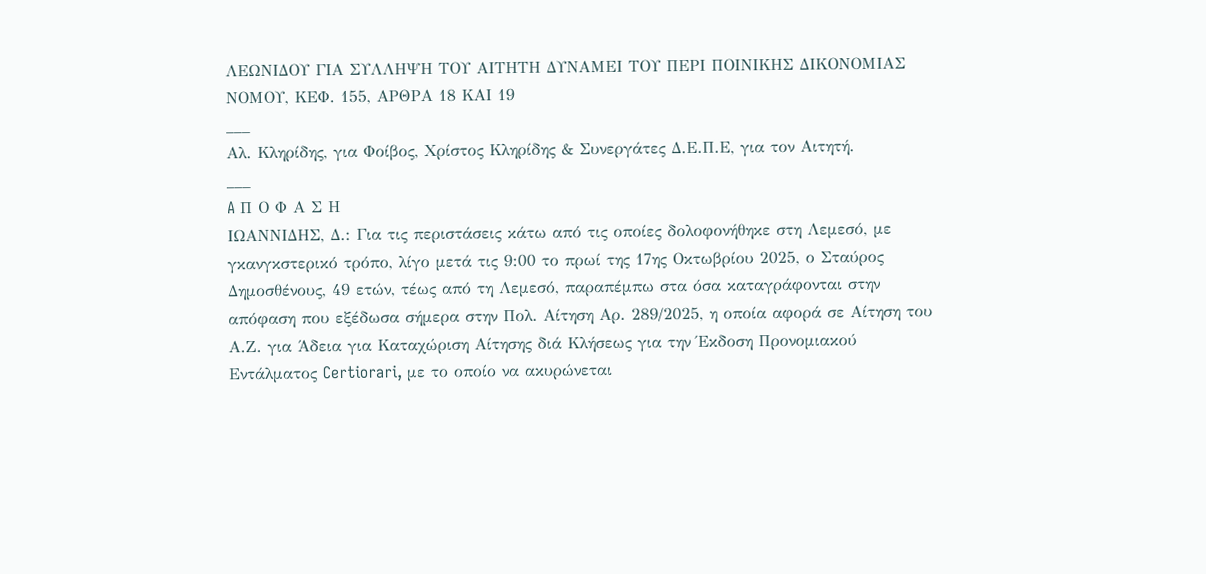ΛΕΩΝΙΔΟΥ ΓΙΑ ΣΥΛΛΗΨΗ ΤΟΥ ΑΙΤΗΤΗ ΔΥΝΑΜΕΙ ΤΟΥ ΠΕΡΙ ΠΟΙΝΙΚΗΣ ΔΙΚΟΝΟΜΙΑΣ ΝΟΜΟΥ, ΚΕΦ. 155, ΑΡΘΡΑ 18 ΚΑΙ 19
___
Αλ. Κληρίδης, για Φοίβος, Χρίστος Κληρίδης & Συνεργάτες Δ.Ε.Π.Ε, για τον Αιτητή.
___
A Π Ο Φ Α Σ Η
ΙΩΑΝΝΙΔΗΣ, Δ.: Για τις περιστάσεις κάτω από τις οποίες δολοφονήθηκε στη Λεμεσό, με γκανγκστερικό τρόπο, λίγο μετά τις 9:00 το πρωί της 17ης Οκτωβρίου 2025, ο Σταύρος Δημοσθένους, 49 ετών, τέως από τη Λεμεσό, παραπέμπω στα όσα καταγράφονται στην απόφαση που εξέδωσα σήμερα στην Πολ. Αίτηση Αρ. 289/2025, η οποία αφορά σε Αίτηση του Α.Ζ. για Άδεια για Καταχώριση Αίτησης διά Κλήσεως για την Έκδοση Προνομιακού Εντάλματος Certiorari, με το οποίο να ακυρώνεται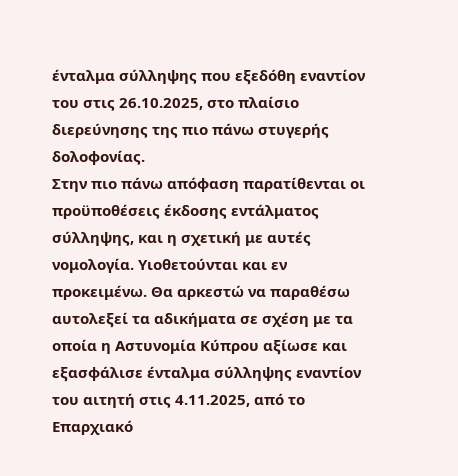ένταλμα σύλληψης που εξεδόθη εναντίον του στις 26.10.2025, στο πλαίσιο διερεύνησης της πιο πάνω στυγερής δολοφονίας.
Στην πιο πάνω απόφαση παρατίθενται οι προϋποθέσεις έκδοσης εντάλματος σύλληψης, και η σχετική με αυτές νομολογία. Υιοθετούνται και εν προκειμένω. Θα αρκεστώ να παραθέσω αυτολεξεί τα αδικήματα σε σχέση με τα οποία η Αστυνομία Κύπρου αξίωσε και εξασφάλισε ένταλμα σύλληψης εναντίον του αιτητή στις 4.11.2025, από το Επαρχιακό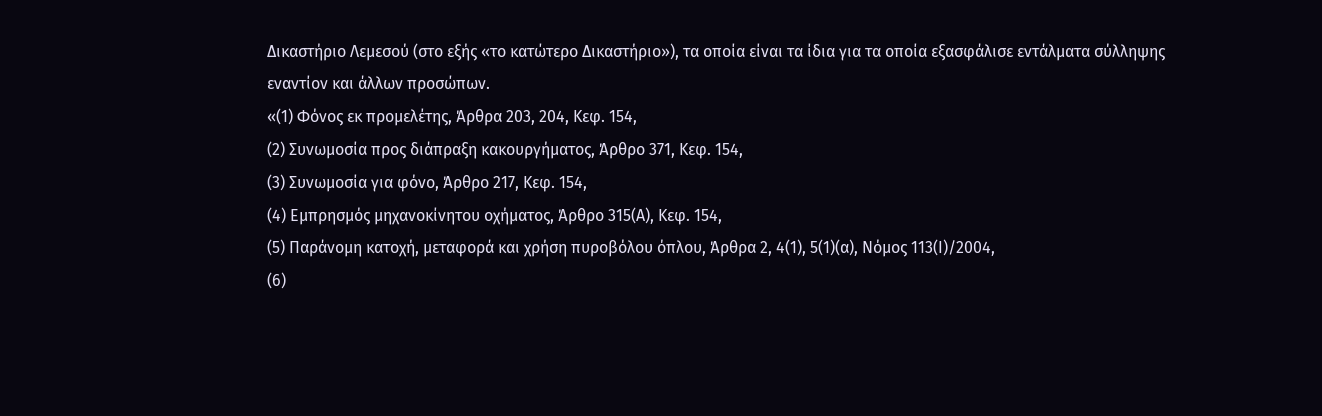Δικαστήριο Λεμεσού (στο εξής «το κατώτερο Δικαστήριο»), τα οποία είναι τα ίδια για τα οποία εξασφάλισε εντάλματα σύλληψης εναντίον και άλλων προσώπων.
«(1) Φόνος εκ προμελέτης, Άρθρα 203, 204, Κεφ. 154,
(2) Συνωμοσία προς διάπραξη κακουργήματος, Άρθρο 371, Κεφ. 154,
(3) Συνωμοσία για φόνο, Άρθρο 217, Κεφ. 154,
(4) Εμπρησμός μηχανοκίνητου οχήματος, Άρθρο 315(Α), Κεφ. 154,
(5) Παράνομη κατοχή, μεταφορά και χρήση πυροβόλου όπλου, Άρθρα 2, 4(1), 5(1)(α), Νόμος 113(Ι)/2004,
(6)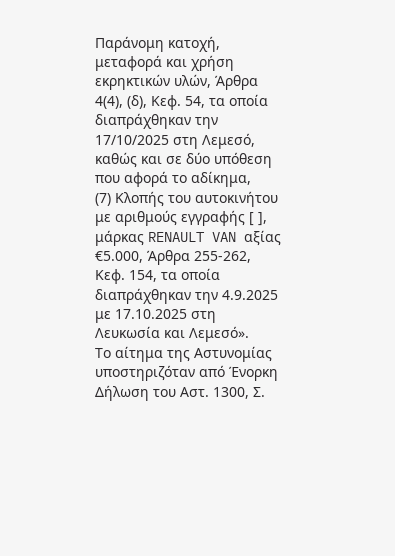Παράνομη κατοχή, μεταφορά και χρήση εκρηκτικών υλών, Άρθρα 4(4), (δ), Κεφ. 54, τα οποία διαπράχθηκαν την 17/10/2025 στη Λεμεσό, καθώς και σε δύο υπόθεση που αφορά το αδίκημα,
(7) Κλοπής του αυτοκινήτου με αριθμούς εγγραφής [ ], μάρκας RENAULT VAN αξίας €5.000, Άρθρα 255-262, Κεφ. 154, τα οποία διαπράχθηκαν την 4.9.2025 με 17.10.2025 στη Λευκωσία και Λεμεσό».
Το αίτημα της Αστυνομίας υποστηριζόταν από Ένορκη Δήλωση του Αστ. 1300, Σ.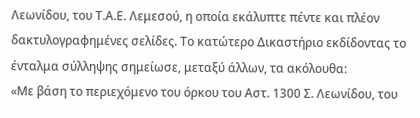Λεωνίδου, του Τ.Α.Ε. Λεμεσού, η οποία εκάλυπτε πέντε και πλέον δακτυλογραφημένες σελίδες. Το κατώτερο Δικαστήριο εκδίδοντας το ένταλμα σύλληψης σημείωσε, μεταξύ άλλων, τα ακόλουθα:
«Με βάση το περιεχόμενο του όρκου του Αστ. 1300 Σ. Λεωνίδου, του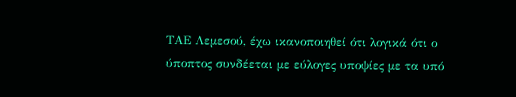ΤΑΕ Λεμεσού, έχω ικανοποιηθεί ότι λογικά ότι ο ύποπτος συνδέεται με εύλογες υποψίες με τα υπό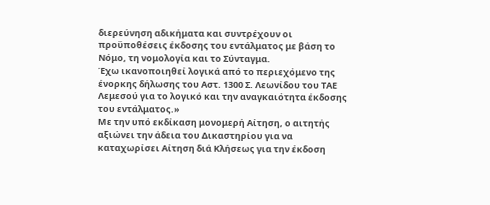διερεύνηση αδικήματα και συντρέχουν οι προϋποθέσεις έκδοσης του εντάλματος με βάση το Νόμο, τη νομολογία και το Σύνταγμα.
Έχω ικανοποιηθεί λογικά από το περιεχόμενο της ένορκης δήλωσης του Αστ. 1300 Σ. Λεωνίδου του ΤΑΕ Λεμεσού για το λογικό και την αναγκαιότητα έκδοσης του εντάλματος.»
Με την υπό εκδίκαση μονομερή Αίτηση, ο αιτητής αξιώνει την άδεια του Δικαστηρίου για να καταχωρίσει Αίτηση διά Κλήσεως για την έκδοση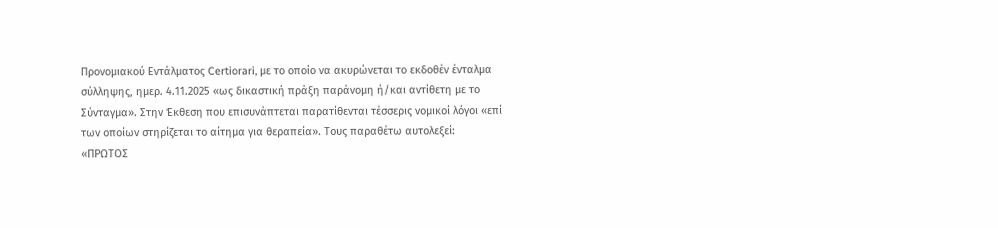Προνομιακού Εντάλματος Certiorari, με το οποίο να ακυρώνεται το εκδοθέν ένταλμα σύλληψης, ημερ. 4.11.2025 «ως δικαστική πράξη παράνομη ή/και αντίθετη με το Σύνταγμα». Στην Έκθεση που επισυνάπτεται παρατίθενται τέσσερις νομικοί λόγοι «επί των οποίων στηρίζεται το αίτημα για θεραπεία». Τους παραθέτω αυτολεξεί:
«ΠΡΩΤΟΣ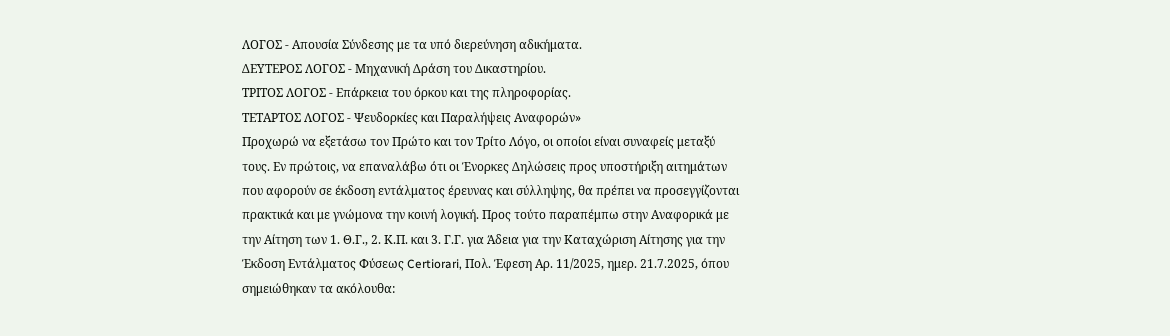ΛΟΓΟΣ - Απουσία Σύνδεσης με τα υπό διερεύνηση αδικήματα.
ΔΕΥΤΕΡΟΣ ΛΟΓΟΣ - Μηχανική Δράση του Δικαστηρίου.
ΤΡΙΤΟΣ ΛΟΓΟΣ - Επάρκεια του όρκου και της πληροφορίας.
ΤΕΤΑΡΤΟΣ ΛΟΓΟΣ - Ψευδορκίες και Παραλήψεις Αναφορών»
Προχωρώ να εξετάσω τον Πρώτο και τον Τρίτο Λόγο, οι οποίοι είναι συναφείς μεταξύ τους. Εν πρώτοις, να επαναλάβω ότι οι Ένορκες Δηλώσεις προς υποστήριξη αιτημάτων που αφορούν σε έκδοση εντάλματος έρευνας και σύλληψης, θα πρέπει να προσεγγίζονται πρακτικά και με γνώμονα την κοινή λογική. Προς τούτο παραπέμπω στην Αναφορικά με την Αίτηση των 1. Θ.Γ., 2. Κ.Π. και 3. Γ.Γ. για Άδεια για την Καταχώριση Αίτησης για την Έκδοση Εντάλματος Φύσεως Certiorari, Πολ. Έφεση Αρ. 11/2025, ημερ. 21.7.2025, όπου σημειώθηκαν τα ακόλουθα: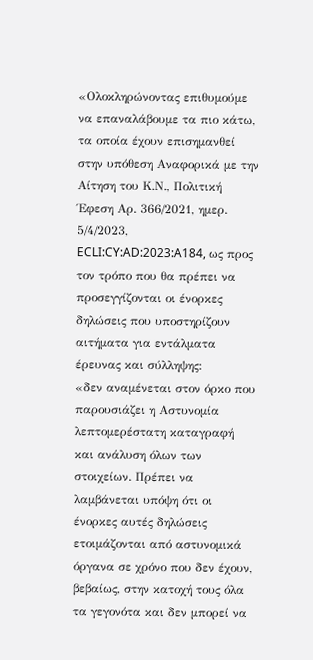«Ολοκληρώνοντας επιθυμούμε να επαναλάβουμε τα πιο κάτω, τα οποία έχουν επισημανθεί στην υπόθεση Αναφορικά με την Αίτηση του Κ.Ν., Πολιτική Έφεση Αρ. 366/2021, ημερ. 5/4/2023, ECLI:CY:AD:2023:A184, ως προς τον τρόπο που θα πρέπει να προσεγγίζονται οι ένορκες δηλώσεις που υποστηρίζουν αιτήματα για εντάλματα έρευνας και σύλληψης:
«δεν αναμένεται στον όρκο που παρουσιάζει η Αστυνομία λεπτομερέστατη καταγραφή και ανάλυση όλων των στοιχείων. Πρέπει να λαμβάνεται υπόψη ότι οι ένορκες αυτές δηλώσεις ετοιμάζονται από αστυνομικά όργανα σε χρόνο που δεν έχουν, βεβαίως, στην κατοχή τους όλα τα γεγονότα και δεν μπορεί να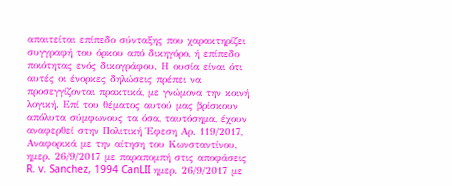απαιτείται επίπεδο σύνταξης που χαρακτηρίζει συγγραφή του όρκου από δικηγόρο, ή επίπεδο ποιότητας ενός δικογράφου. Η ουσία είναι ότι αυτές οι ένορκες δηλώσεις πρέπει να προσεγγίζονται πρακτικά, με γνώμονα την κοινή λογική. Επί του θέματος αυτού μας βρίσκουν απόλυτα σύμφωνους τα όσα, ταυτόσημα, έχουν αναφερθεί στην Πολιτική Έφεση Αρ. 119/2017, Αναφορικά με την αίτηση του Κωνσταντίνου, ημερ. 26/9/2017 με παραπομπή στις αποφάσεις R. v. Sanchez, 1994 CanLII ημερ. 26/9/2017 με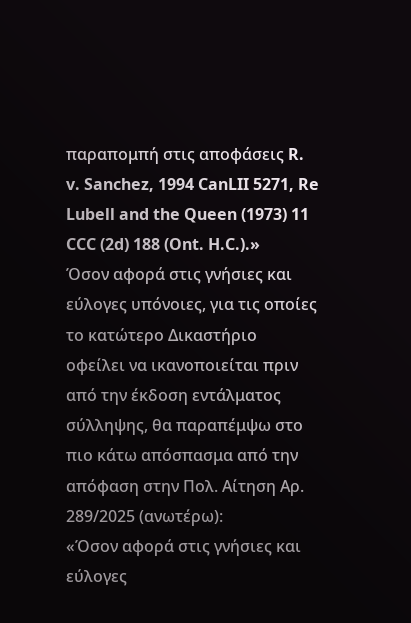παραπομπή στις αποφάσεις R. v. Sanchez, 1994 CanLII 5271, Re Lubell and the Queen (1973) 11 CCC (2d) 188 (Ont. H.C.).»
Όσον αφορά στις γνήσιες και εύλογες υπόνοιες, για τις οποίες το κατώτερο Δικαστήριο οφείλει να ικανοποιείται πριν από την έκδοση εντάλματος σύλληψης, θα παραπέμψω στο πιο κάτω απόσπασμα από την απόφαση στην Πολ. Αίτηση Αρ. 289/2025 (ανωτέρω):
«Όσον αφορά στις γνήσιες και εύλογες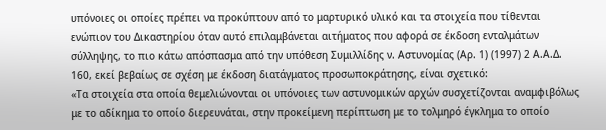υπόνοιες οι οποίες πρέπει να προκύπτουν από το μαρτυρικό υλικό και τα στοιχεία που τίθενται ενώπιον του Δικαστηρίου όταν αυτό επιλαμβάνεται αιτήματος που αφορά σε έκδοση ενταλμάτων σύλληψης, το πιο κάτω απόσπασμα από την υπόθεση Συμιλλίδης ν. Αστυνομίας (Αρ. 1) (1997) 2 Α.Α.Δ. 160, εκεί βεβαίως σε σχέση με έκδοση διατάγματος προσωποκράτησης, είναι σχετικό:
«Τα στοιχεία στα οποία θεμελιώνονται οι υπόνοιες των αστυνομικών αρχών συσχετίζονται αναμφιβόλως με το αδίκημα το οποίο διερευνάται, στην προκείμενη περίπτωση με το τολμηρό έγκλημα το οποίο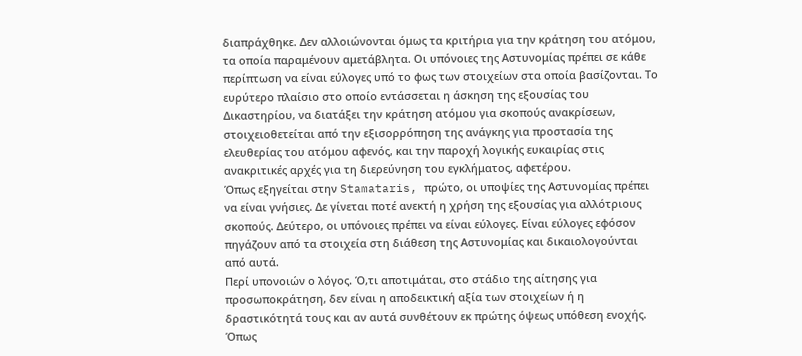διαπράχθηκε. Δεν αλλοιώνονται όμως τα κριτήρια για την κράτηση του ατόμου, τα οποία παραμένουν αμετάβλητα. Οι υπόνοιες της Αστυνομίας πρέπει σε κάθε περίπτωση να είναι εύλογες υπό το φως των στοιχείων στα οποία βασίζονται. Το ευρύτερο πλαίσιο στο οποίο εντάσσεται η άσκηση της εξουσίας του Δικαστηρίου, να διατάξει την κράτηση ατόμου για σκοπούς ανακρίσεων, στοιχειοθετείται από την εξισορρόπηση της ανάγκης για προστασία της ελευθερίας του ατόμου αφενός, και την παροχή λογικής ευκαιρίας στις ανακριτικές αρχές για τη διερεύνηση του εγκλήματος, αφετέρου.
Όπως εξηγείται στην Stamataris, πρώτο, οι υποψίες της Αστυνομίας πρέπει να είναι γνήσιες. Δε γίνεται ποτέ ανεκτή η χρήση της εξουσίας για αλλότριους σκοπούς. Δεύτερο, οι υπόνοιες πρέπει να είναι εύλογες. Είναι εύλογες εφόσον πηγάζουν από τα στοιχεία στη διάθεση της Αστυνομίας και δικαιολογούνται από αυτά.
Περί υπονοιών ο λόγος. Ό,τι αποτιμάται, στο στάδιο της αίτησης για προσωποκράτηση, δεν είναι η αποδεικτική αξία των στοιχείων ή η δραστικότητά τους και αν αυτά συνθέτουν εκ πρώτης όψεως υπόθεση ενοχής. Όπως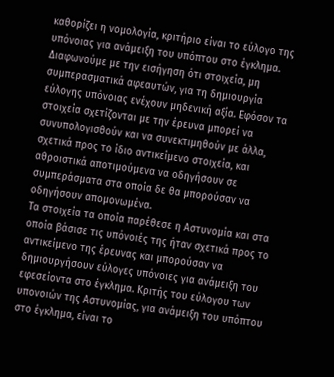καθορίζει η νομολογία, κριτήριο είναι το εύλογο της υπόνοιας για ανάμειξη του υπόπτου στο έγκλημα.
Διαφωνούμε με την εισήγηση ότι στοιχεία, μη συμπερασματικά αφεαυτών, για τη δημιουργία εύλογης υπόνοιας ενέχουν μηδενική αξία. Εφόσον τα στοιχεία σχετίζονται με την έρευνα μπορεί να συνυπολογισθούν και να συνεκτιμηθούν με άλλα, σχετικά προς το ίδιο αντικείμενο στοιχεία, και αθροιστικά αποτιμούμενα να οδηγήσουν σε συμπεράσματα στα οποία δε θα μπορούσαν να οδηγήσουν απομονωμένα.
Τα στοιχεία τα οποία παρέθεσε η Αστυνομία και στα οποία βάσισε τις υπόνοιές της ήταν σχετικά προς το αντικείμενο της έρευνας και μπορούσαν να δημιουργήσουν εύλογες υπόνοιες για ανάμειξη του εφεσείοντα στο έγκλημα. Κριτής του εύλογου των υπονοιών της Αστυνομίας, για ανάμειξη του υπόπτου στο έγκλημα, είναι το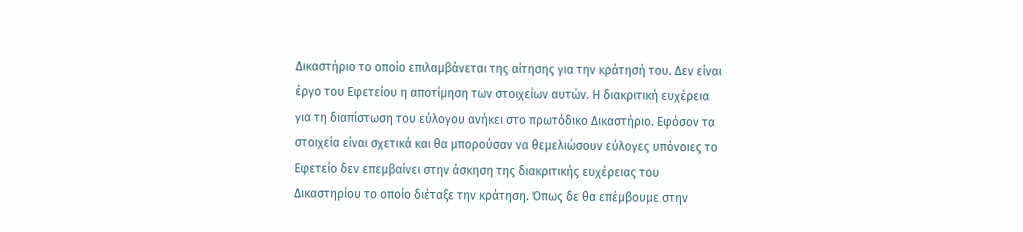Δικαστήριο το οποίο επιλαμβάνεται της αίτησης για την κράτησή του. Δεν είναι έργο του Εφετείου η αποτίμηση των στοιχείων αυτών. Η διακριτική ευχέρεια για τη διαπίστωση του εύλογου ανήκει στο πρωτόδικο Δικαστήριο. Εφόσον τα στοιχεία είναι σχετικά και θα μπορούσαν να θεμελιώσουν εύλογες υπόνοιες το Εφετείο δεν επεμβαίνει στην άσκηση της διακριτικής ευχέρειας του Δικαστηρίου το οποίο διέταξε την κράτηση. Όπως δε θα επέμβουμε στην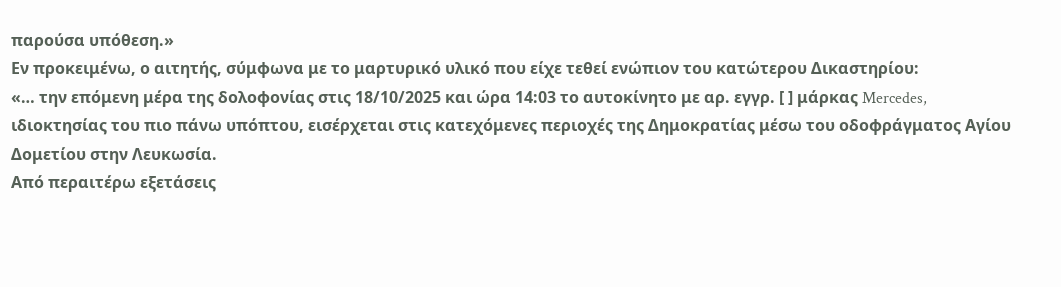παρούσα υπόθεση.»
Εν προκειμένω, ο αιτητής, σύμφωνα με το μαρτυρικό υλικό που είχε τεθεί ενώπιον του κατώτερου Δικαστηρίου:
«… την επόμενη μέρα της δολοφονίας στις 18/10/2025 και ώρα 14:03 το αυτοκίνητο με αρ. εγγρ. [ ] μάρκας Mercedes, ιδιοκτησίας του πιο πάνω υπόπτου, εισέρχεται στις κατεχόμενες περιοχές της Δημοκρατίας μέσω του οδοφράγματος Αγίου Δομετίου στην Λευκωσία.
Από περαιτέρω εξετάσεις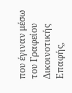που έγιναν μέσω του Γραφείου Δικοινοτικής Επαφής,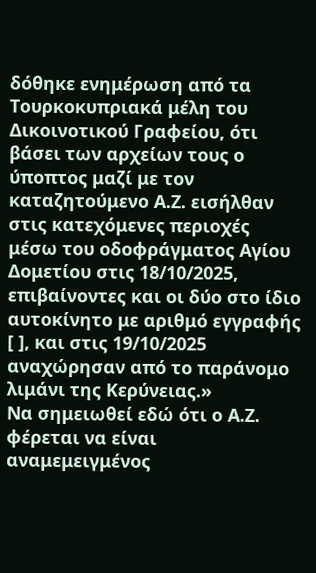δόθηκε ενημέρωση από τα Τουρκοκυπριακά μέλη του Δικοινοτικού Γραφείου, ότι βάσει των αρχείων τους ο ύποπτος μαζί με τον καταζητούμενο Α.Ζ. εισήλθαν στις κατεχόμενες περιοχές μέσω του οδοφράγματος Αγίου Δομετίου στις 18/10/2025, επιβαίνοντες και οι δύο στο ίδιο αυτοκίνητο με αριθμό εγγραφής [ ], και στις 19/10/2025 αναχώρησαν από το παράνομο λιμάνι της Κερύνειας.»
Να σημειωθεί εδώ ότι ο Α.Ζ. φέρεται να είναι αναμεμειγμένος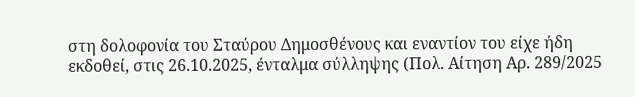στη δολοφονία του Σταύρου Δημοσθένους και εναντίον του είχε ήδη εκδοθεί, στις 26.10.2025, ένταλμα σύλληψης (Πολ. Αίτηση Αρ. 289/2025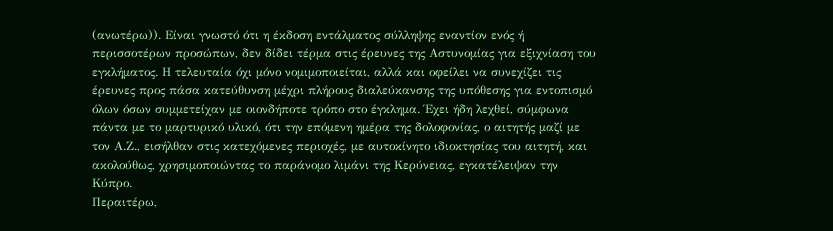(ανωτέρω)). Είναι γνωστό ότι η έκδοση εντάλματος σύλληψης εναντίον ενός ή περισσοτέρων προσώπων, δεν δίδει τέρμα στις έρευνες της Αστυνομίας για εξιχνίαση του εγκλήματος. Η τελευταία όχι μόνο νομιμοποιείται, αλλά και οφείλει να συνεχίζει τις έρευνες προς πάσα κατεύθυνση μέχρι πλήρους διαλεύκανσης της υπόθεσης για εντοπισμό όλων όσων συμμετείχαν με οιονδήποτε τρόπο στο έγκλημα. Έχει ήδη λεχθεί, σύμφωνα πάντα με το μαρτυρικό υλικό, ότι την επόμενη ημέρα της δολοφονίας, ο αιτητής μαζί με τον Α.Ζ., εισήλθαν στις κατεχόμενες περιοχές, με αυτοκίνητο ιδιοκτησίας του αιτητή, και ακολούθως, χρησιμοποιώντας το παράνομο λιμάνι της Κερύνειας, εγκατέλειψαν την Κύπρο.
Περαιτέρω,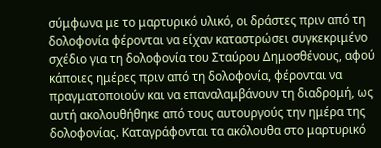σύμφωνα με το μαρτυρικό υλικό, οι δράστες πριν από τη δολοφονία φέρονται να είχαν καταστρώσει συγκεκριμένο σχέδιο για τη δολοφονία του Σταύρου Δημοσθένους, αφού κάποιες ημέρες πριν από τη δολοφονία, φέρονται να πραγματοποιούν και να επαναλαμβάνουν τη διαδρομή, ως αυτή ακολουθήθηκε από τους αυτουργούς την ημέρα της δολοφονίας. Καταγράφονται τα ακόλουθα στο μαρτυρικό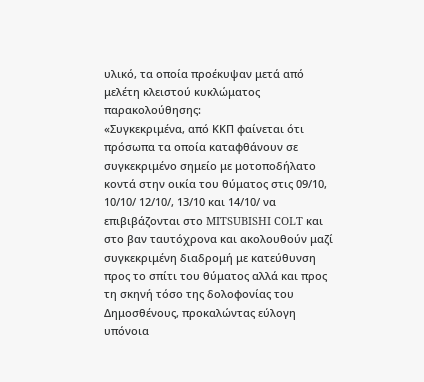υλικό, τα οποία προέκυψαν μετά από μελέτη κλειστού κυκλώματος παρακολούθησης:
«Συγκεκριμένα, από ΚΚΠ φαίνεται ότι πρόσωπα τα οποία καταφθάνουν σε συγκεκριμένο σημείο με μοτοποδήλατο κοντά στην οικία του θύματος στις 09/10, 10/10/ 12/10/, 13/10 και 14/10/ να επιβιβάζονται στο MITSUBISHI COLT και στο βαν ταυτόχρονα και ακολουθούν μαζί συγκεκριμένη διαδρομή με κατεύθυνση προς το σπίτι του θύματος αλλά και προς τη σκηνή τόσο της δολοφονίας του Δημοσθένους, προκαλώντας εύλογη υπόνοια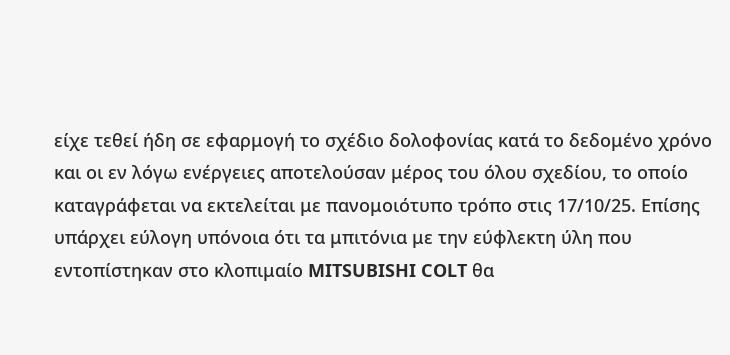είχε τεθεί ήδη σε εφαρμογή το σχέδιο δολοφονίας κατά το δεδομένο χρόνο και οι εν λόγω ενέργειες αποτελούσαν μέρος του όλου σχεδίου, το οποίο καταγράφεται να εκτελείται με πανομοιότυπο τρόπο στις 17/10/25. Επίσης υπάρχει εύλογη υπόνοια ότι τα μπιτόνια με την εύφλεκτη ύλη που εντοπίστηκαν στο κλοπιμαίο MITSUBISHI COLT θα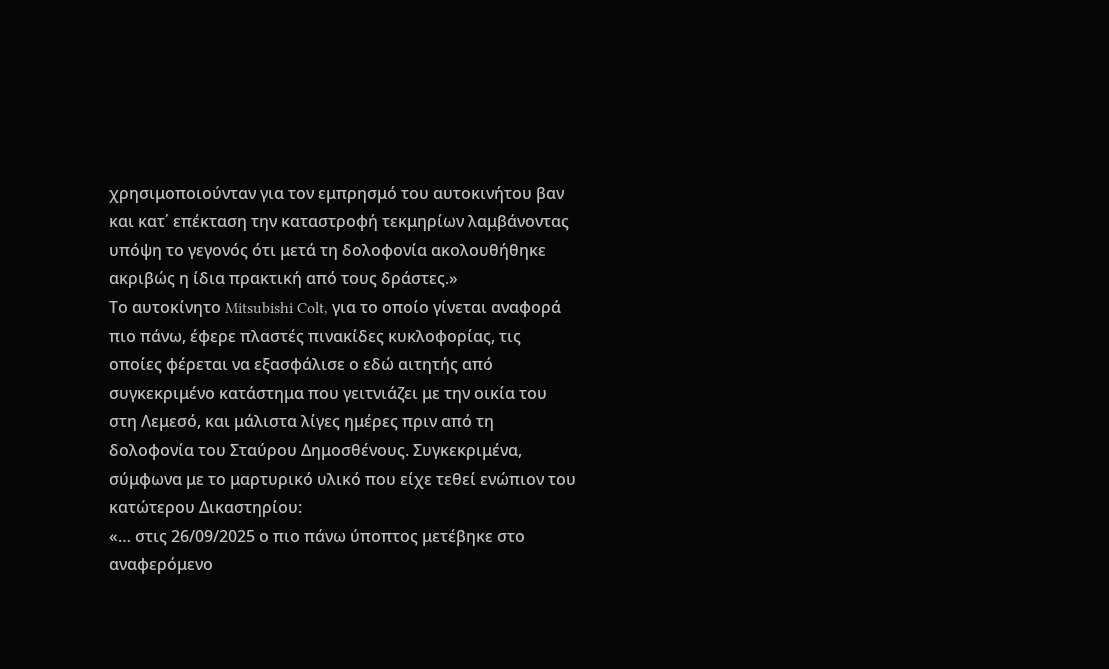χρησιμοποιούνταν για τον εμπρησμό του αυτοκινήτου βαν και κατ΄ επέκταση την καταστροφή τεκμηρίων λαμβάνοντας υπόψη το γεγονός ότι μετά τη δολοφονία ακολουθήθηκε ακριβώς η ίδια πρακτική από τους δράστες.»
Tο αυτοκίνητο Mitsubishi Colt, για το οποίο γίνεται αναφορά πιο πάνω, έφερε πλαστές πινακίδες κυκλοφορίας, τις οποίες φέρεται να εξασφάλισε ο εδώ αιτητής από συγκεκριμένο κατάστημα που γειτνιάζει με την οικία του στη Λεμεσό, και μάλιστα λίγες ημέρες πριν από τη δολοφονία του Σταύρου Δημοσθένους. Συγκεκριμένα, σύμφωνα με το μαρτυρικό υλικό που είχε τεθεί ενώπιον του κατώτερου Δικαστηρίου:
«… στις 26/09/2025 ο πιο πάνω ύποπτος μετέβηκε στο αναφερόμενο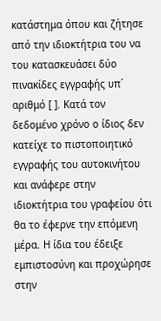κατάστημα όπου και ζήτησε από την ιδιοκτήτρια του να του κατασκευάσει δύο πινακίδες εγγραφής υπ΄ αριθμό [ ]. Κατά τον δεδομένο χρόνο ο ίδιος δεν κατείχε το πιστοποιητικό εγγραφής του αυτοκινήτου και ανάφερε στην ιδιοκτήτρια του γραφείου ότι θα το έφερνε την επόμενη μέρα. Η ίδια του έδειξε εμπιστοσύνη και προχώρησε στην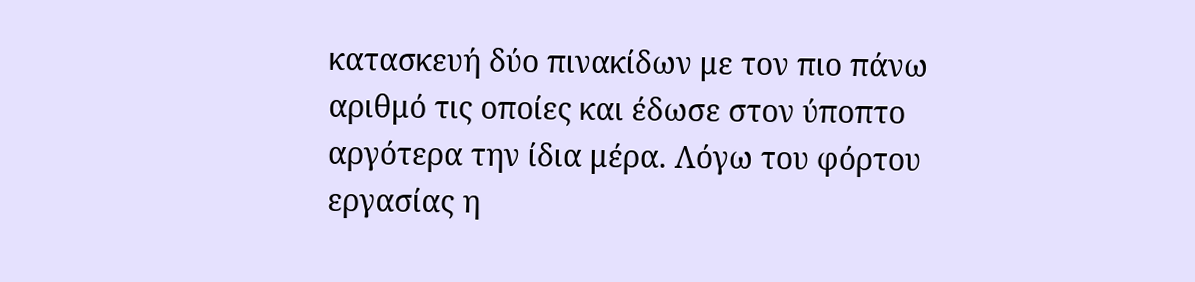κατασκευή δύο πινακίδων με τον πιο πάνω αριθμό τις οποίες και έδωσε στον ύποπτο αργότερα την ίδια μέρα. Λόγω του φόρτου εργασίας η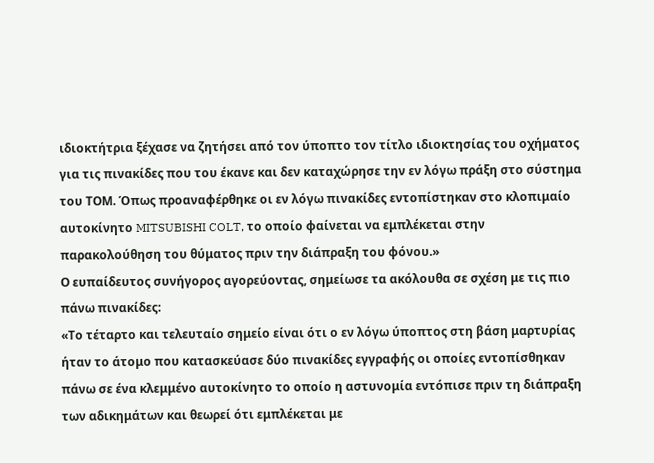ιδιοκτήτρια ξέχασε να ζητήσει από τον ύποπτο τον τίτλο ιδιοκτησίας του οχήματος για τις πινακίδες που του έκανε και δεν καταχώρησε την εν λόγω πράξη στο σύστημα του ΤΟΜ. Όπως προαναφέρθηκε οι εν λόγω πινακίδες εντοπίστηκαν στο κλοπιμαίο αυτοκίνητο MITSUBISHI COLT, το οποίο φαίνεται να εμπλέκεται στην παρακολούθηση του θύματος πριν την διάπραξη του φόνου.»
Ο ευπαίδευτος συνήγορος αγορεύοντας, σημείωσε τα ακόλουθα σε σχέση με τις πιο πάνω πινακίδες:
«Το τέταρτο και τελευταίο σημείο είναι ότι ο εν λόγω ύποπτος στη βάση μαρτυρίας ήταν το άτομο που κατασκεύασε δύο πινακίδες εγγραφής οι οποίες εντοπίσθηκαν πάνω σε ένα κλεμμένο αυτοκίνητο το οποίο η αστυνομία εντόπισε πριν τη διάπραξη των αδικημάτων και θεωρεί ότι εμπλέκεται με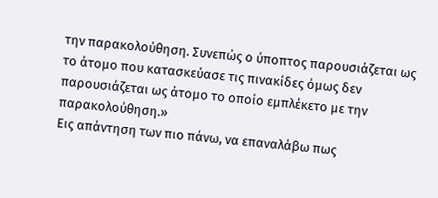την παρακολούθηση. Συνεπώς ο ύποπτος παρουσιάζεται ως το άτομο που κατασκεύασε τις πινακίδες όμως δεν παρουσιάζεται ως άτομο το οποίο εμπλέκετο με την παρακολούθηση.»
Εις απάντηση των πιο πάνω, να επαναλάβω πως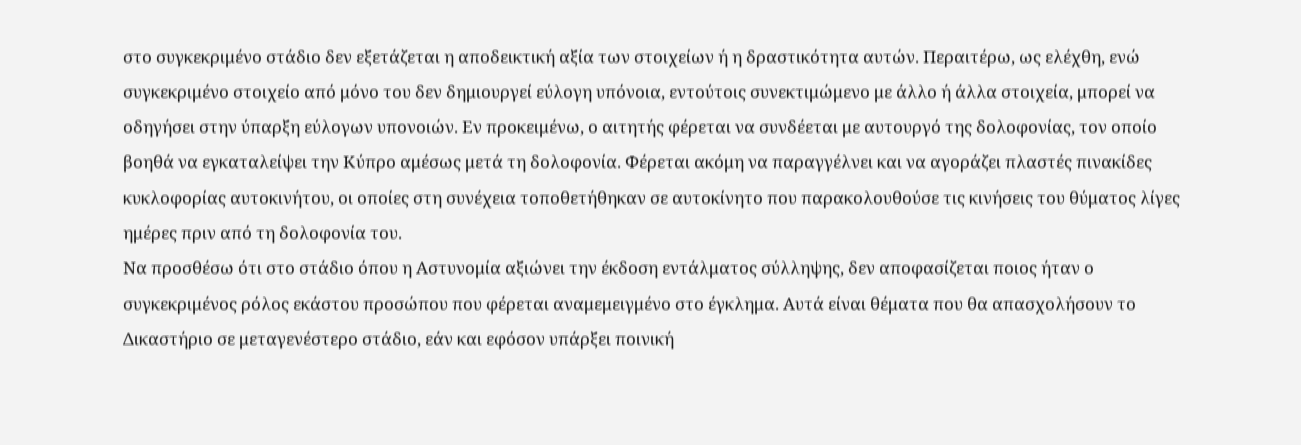στο συγκεκριμένο στάδιο δεν εξετάζεται η αποδεικτική αξία των στοιχείων ή η δραστικότητα αυτών. Περαιτέρω, ως ελέχθη, ενώ συγκεκριμένο στοιχείο από μόνο του δεν δημιουργεί εύλογη υπόνοια, εντούτοις συνεκτιμώμενο με άλλο ή άλλα στοιχεία, μπορεί να οδηγήσει στην ύπαρξη εύλογων υπονοιών. Εν προκειμένω, ο αιτητής φέρεται να συνδέεται με αυτουργό της δολοφονίας, τον οποίο βοηθά να εγκαταλείψει την Κύπρο αμέσως μετά τη δολοφονία. Φέρεται ακόμη να παραγγέλνει και να αγοράζει πλαστές πινακίδες κυκλοφορίας αυτοκινήτου, οι οποίες στη συνέχεια τοποθετήθηκαν σε αυτοκίνητο που παρακολουθούσε τις κινήσεις του θύματος λίγες ημέρες πριν από τη δολοφονία του.
Να προσθέσω ότι στο στάδιο όπου η Αστυνομία αξιώνει την έκδοση εντάλματος σύλληψης, δεν αποφασίζεται ποιος ήταν ο συγκεκριμένος ρόλος εκάστου προσώπου που φέρεται αναμεμειγμένο στο έγκλημα. Αυτά είναι θέματα που θα απασχολήσουν το Δικαστήριο σε μεταγενέστερο στάδιο, εάν και εφόσον υπάρξει ποινική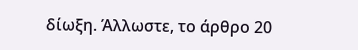δίωξη. Άλλωστε, το άρθρο 20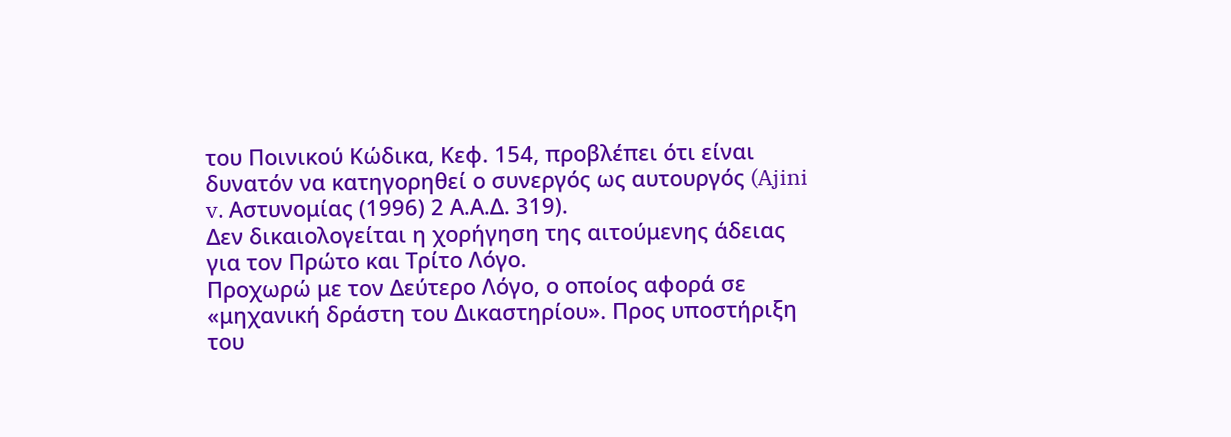του Ποινικού Κώδικα, Κεφ. 154, προβλέπει ότι είναι δυνατόν να κατηγορηθεί ο συνεργός ως αυτουργός (Ajini v. Aστυνομίας (1996) 2 Α.Α.Δ. 319).
Δεν δικαιολογείται η χορήγηση της αιτούμενης άδειας για τον Πρώτο και Τρίτο Λόγο.
Προχωρώ με τον Δεύτερο Λόγο, ο οποίος αφορά σε «μηχανική δράστη του Δικαστηρίου». Προς υποστήριξη του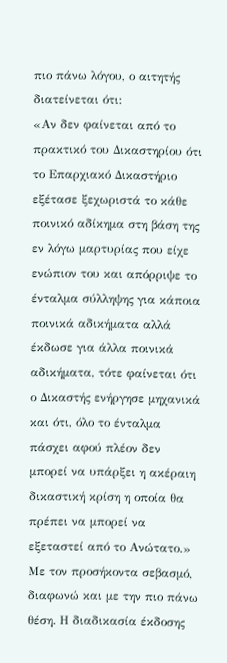πιο πάνω λόγου, ο αιτητής διατείνεται ότι:
«Αν δεν φαίνεται από το πρακτικό του Δικαστηρίου ότι το Επαρχιακό Δικαστήριο εξέτασε ξεχωριστά το κάθε ποινικό αδίκημα στη βάση της εν λόγω μαρτυρίας που είχε ενώπιον του και απόρριψε το ένταλμα σύλληψης για κάποια ποινικά αδικήματα αλλά έκδωσε για άλλα ποινικά αδικήματα, τότε φαίνεται ότι ο Δικαστής ενήργησε μηχανικά και ότι, όλο το ένταλμα πάσχει αφού πλέον δεν μπορεί να υπάρξει η ακέραιη δικαστική κρίση η οποία θα πρέπει να μπορεί να εξεταστεί από το Ανώτατο.»
Με τον προσήκοντα σεβασμό, διαφωνώ και με την πιο πάνω θέση. Η διαδικασία έκδοσης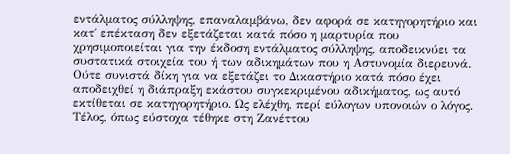εντάλματος σύλληψης, επαναλαμβάνω, δεν αφορά σε κατηγορητήριο και κατ΄ επέκταση δεν εξετάζεται κατά πόσο η μαρτυρία που χρησιμοποιείται για την έκδοση εντάλματος σύλληψης, αποδεικνύει τα συστατικά στοιχεία του ή των αδικημάτων που η Αστυνομία διερευνά. Ούτε συνιστά δίκη για να εξετάζει το Δικαστήριο κατά πόσο έχει αποδειχθεί η διάπραξη εκάστου συγκεκριμένου αδικήματος, ως αυτό εκτίθεται σε κατηγορητήριο. Ως ελέχθη, περί εύλογων υπονοιών ο λόγος. Τέλος, όπως εύστοχα τέθηκε στη Ζανέττου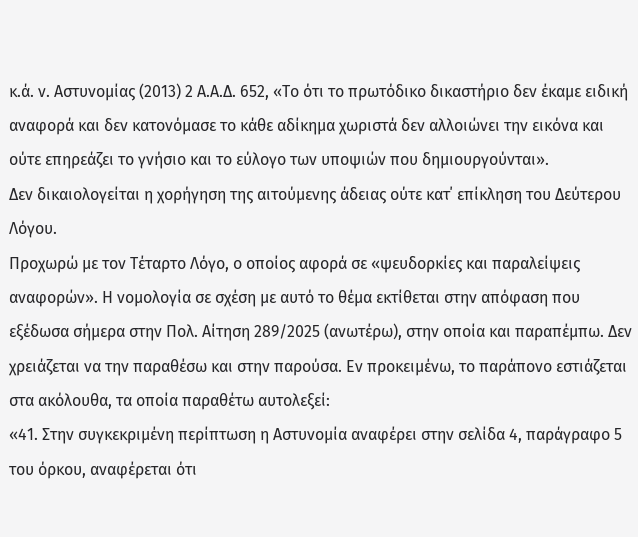κ.ά. ν. Αστυνομίας (2013) 2 Α.Α.Δ. 652, «Το ότι το πρωτόδικο δικαστήριο δεν έκαμε ειδική αναφορά και δεν κατονόμασε το κάθε αδίκημα χωριστά δεν αλλοιώνει την εικόνα και ούτε επηρεάζει το γνήσιο και το εύλογο των υποψιών που δημιουργούνται».
Δεν δικαιολογείται η χορήγηση της αιτούμενης άδειας ούτε κατ΄ επίκληση του Δεύτερου Λόγου.
Προχωρώ με τον Τέταρτο Λόγο, ο οποίος αφορά σε «ψευδορκίες και παραλείψεις αναφορών». Η νομολογία σε σχέση με αυτό το θέμα εκτίθεται στην απόφαση που εξέδωσα σήμερα στην Πολ. Αίτηση 289/2025 (ανωτέρω), στην οποία και παραπέμπω. Δεν χρειάζεται να την παραθέσω και στην παρούσα. Εν προκειμένω, το παράπονο εστιάζεται στα ακόλουθα, τα οποία παραθέτω αυτολεξεί:
«41. Στην συγκεκριμένη περίπτωση η Αστυνομία αναφέρει στην σελίδα 4, παράγραφο 5 του όρκου, αναφέρεται ότι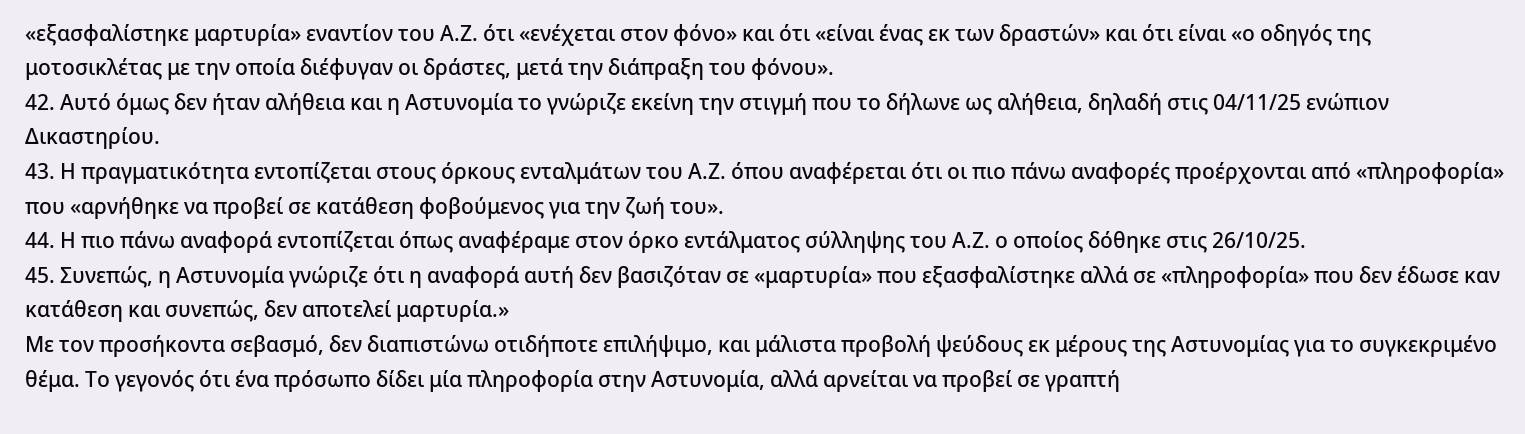«εξασφαλίστηκε μαρτυρία» εναντίον του Α.Ζ. ότι «ενέχεται στον φόνο» και ότι «είναι ένας εκ των δραστών» και ότι είναι «ο οδηγός της μοτοσικλέτας με την οποία διέφυγαν οι δράστες, μετά την διάπραξη του φόνου».
42. Αυτό όμως δεν ήταν αλήθεια και η Αστυνομία το γνώριζε εκείνη την στιγμή που το δήλωνε ως αλήθεια, δηλαδή στις 04/11/25 ενώπιον Δικαστηρίου.
43. Η πραγματικότητα εντοπίζεται στους όρκους ενταλμάτων του Α.Ζ. όπου αναφέρεται ότι οι πιο πάνω αναφορές προέρχονται από «πληροφορία» που «αρνήθηκε να προβεί σε κατάθεση φοβούμενος για την ζωή του».
44. Η πιο πάνω αναφορά εντοπίζεται όπως αναφέραμε στον όρκο εντάλματος σύλληψης του Α.Ζ. ο οποίος δόθηκε στις 26/10/25.
45. Συνεπώς, η Αστυνομία γνώριζε ότι η αναφορά αυτή δεν βασιζόταν σε «μαρτυρία» που εξασφαλίστηκε αλλά σε «πληροφορία» που δεν έδωσε καν κατάθεση και συνεπώς, δεν αποτελεί μαρτυρία.»
Με τον προσήκοντα σεβασμό, δεν διαπιστώνω οτιδήποτε επιλήψιμο, και μάλιστα προβολή ψεύδους εκ μέρους της Αστυνομίας για το συγκεκριμένο θέμα. Το γεγονός ότι ένα πρόσωπο δίδει μία πληροφορία στην Αστυνομία, αλλά αρνείται να προβεί σε γραπτή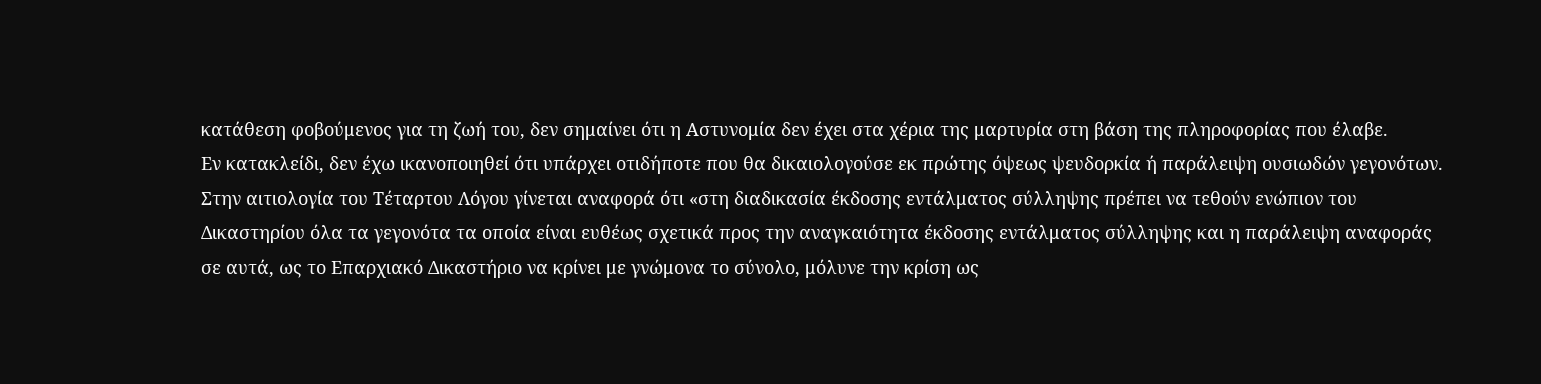κατάθεση φοβούμενος για τη ζωή του, δεν σημαίνει ότι η Αστυνομία δεν έχει στα χέρια της μαρτυρία στη βάση της πληροφορίας που έλαβε.
Εν κατακλείδι, δεν έχω ικανοποιηθεί ότι υπάρχει οτιδήποτε που θα δικαιολογούσε εκ πρώτης όψεως ψευδορκία ή παράλειψη ουσιωδών γεγονότων.
Στην αιτιολογία του Τέταρτου Λόγου γίνεται αναφορά ότι «στη διαδικασία έκδοσης εντάλματος σύλληψης πρέπει να τεθούν ενώπιον του Δικαστηρίου όλα τα γεγονότα τα οποία είναι ευθέως σχετικά προς την αναγκαιότητα έκδοσης εντάλματος σύλληψης και η παράλειψη αναφοράς σε αυτά, ως το Επαρχιακό Δικαστήριο να κρίνει με γνώμονα το σύνολο, μόλυνε την κρίση ως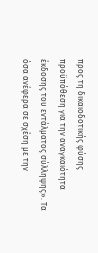προς τη δικαιοδοτικής φύσης προϋπόθεση για την αναγκαιότητα έκδοσης του εντάλματος σύλληψης». Τα όσα ανέφερα σε σχέση με την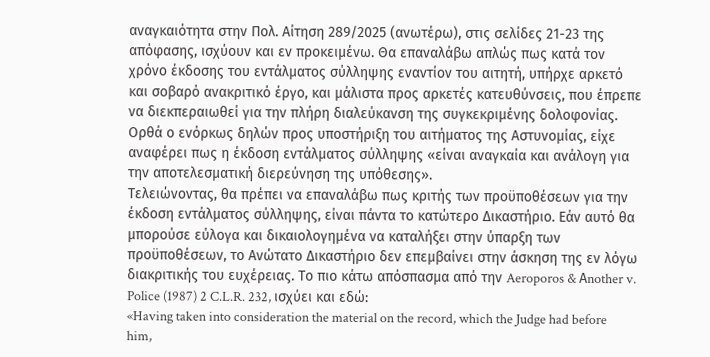αναγκαιότητα στην Πολ. Αίτηση 289/2025 (ανωτέρω), στις σελίδες 21-23 της απόφασης, ισχύουν και εν προκειμένω. Θα επαναλάβω απλώς πως κατά τον χρόνο έκδοσης του εντάλματος σύλληψης εναντίον του αιτητή, υπήρχε αρκετό και σοβαρό ανακριτικό έργο, και μάλιστα προς αρκετές κατευθύνσεις, που έπρεπε να διεκπεραιωθεί για την πλήρη διαλεύκανση της συγκεκριμένης δολοφονίας. Ορθά ο ενόρκως δηλών προς υποστήριξη του αιτήματος της Αστυνομίας, είχε αναφέρει πως η έκδοση εντάλματος σύλληψης «είναι αναγκαία και ανάλογη για την αποτελεσματική διερεύνηση της υπόθεσης».
Τελειώνοντας, θα πρέπει να επαναλάβω πως κριτής των προϋποθέσεων για την έκδοση εντάλματος σύλληψης, είναι πάντα το κατώτερο Δικαστήριο. Εάν αυτό θα μπορούσε εύλογα και δικαιολογημένα να καταλήξει στην ύπαρξη των προϋποθέσεων, το Ανώτατο Δικαστήριο δεν επεμβαίνει στην άσκηση της εν λόγω διακριτικής του ευχέρειας. Tο πιο κάτω απόσπασμα από την Aeroporos & Αnother v. Police (1987) 2 C.L.R. 232, ισχύει και εδώ:
«Having taken into consideration the material on the record, which the Judge had before him,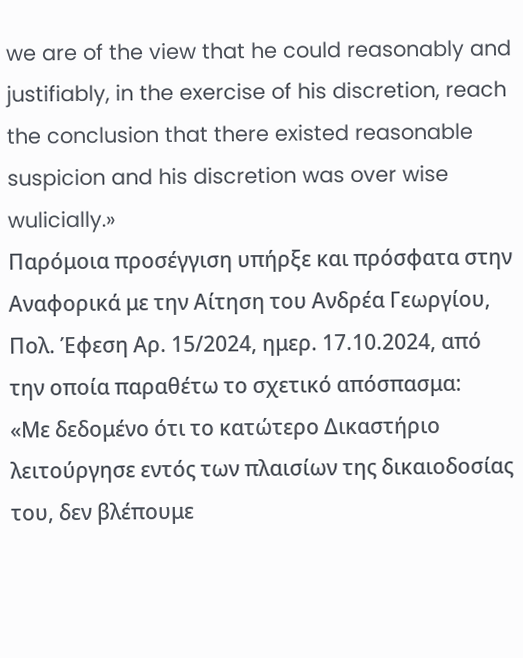we are of the view that he could reasonably and justifiably, in the exercise of his discretion, reach the conclusion that there existed reasonable suspicion and his discretion was over wise wulicially.»
Παρόμοια προσέγγιση υπήρξε και πρόσφατα στην Αναφορικά με την Αίτηση του Ανδρέα Γεωργίου, Πολ. Έφεση Αρ. 15/2024, ημερ. 17.10.2024, από την οποία παραθέτω το σχετικό απόσπασμα:
«Με δεδομένο ότι το κατώτερο Δικαστήριο λειτούργησε εντός των πλαισίων της δικαιοδοσίας του, δεν βλέπουμε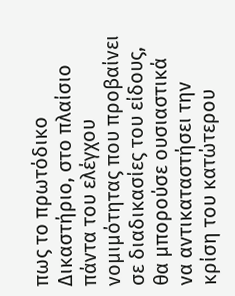πως το πρωτόδικο Δικαστήριο, στο πλαίσιο πάντα του ελέγχου νομιμότητας που προβαίνει σε διαδικασίες του είδους, θα μπορούσε ουσιαστικά να αντικαταστήσει την κρίση του κατώτερου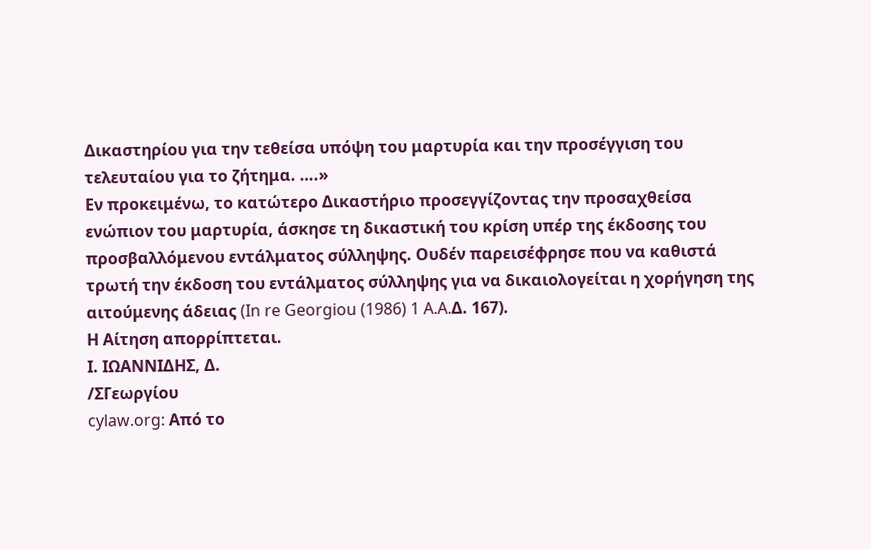Δικαστηρίου για την τεθείσα υπόψη του μαρτυρία και την προσέγγιση του τελευταίου για το ζήτημα. ….»
Εν προκειμένω, το κατώτερο Δικαστήριο προσεγγίζοντας την προσαχθείσα ενώπιον του μαρτυρία, άσκησε τη δικαστική του κρίση υπέρ της έκδοσης του προσβαλλόμενου εντάλματος σύλληψης. Ουδέν παρεισέφρησε που να καθιστά τρωτή την έκδοση του εντάλματος σύλληψης για να δικαιολογείται η χορήγηση της αιτούμενης άδειας (In re Georgiou (1986) 1 A.A.Δ. 167).
Η Αίτηση απορρίπτεται.
Ι. ΙΩΑΝΝΙΔΗΣ, Δ.
/ΣΓεωργίου
cylaw.org: Από το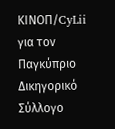ΚΙΝOΠ/CyLii για τον Παγκύπριο Δικηγορικό Σύλλογο